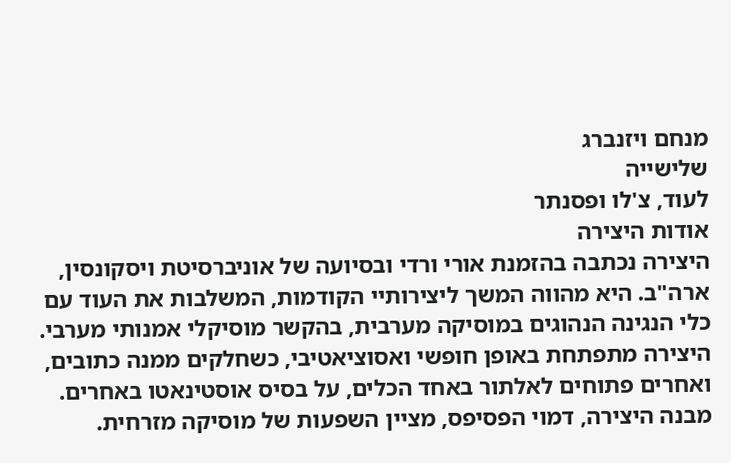מנחם ויזנברג
שלישייה
לעוד, צ'לו ופסנתר
אודות היצירה
היצירה נכתבה בהזמנת אורי ורדי ובסיועה של אוניברסיטת ויסקונסין, ארה"ב. היא מהווה המשך ליצירותיי הקודמות, המשלבות את העוד עם כלי הנגינה הנהוגים במוסיקה מערבית, בהקשר מוסיקלי אמנותי מערבי. היצירה מתפתחת באופן חופשי ואסוציאטיבי, כשחלקים ממנה כתובים, ואחרים פתוחים לאלתור באחד הכלים, על בסיס אוסטינאטו באחרים. מבנה היצירה, דמוי הפסיפס, מציין השפעות של מוסיקה מזרחית.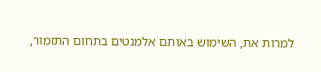למרות את, השימוש באותם אלמנטים בתחום התזמור,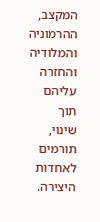המקצב, ההרמוניה והמלודיה והחזרה עליהם תוך שינוי, תורמים לאחדות היצירה.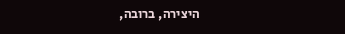היצירה, ברובה,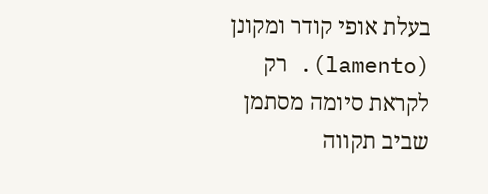בעלת אופי קודר ומקונן (lamento). רק לקראת סיומה מסתמן שביב תקווה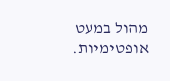מהול במעט אופטימיות.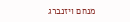מנחם ויזנברג